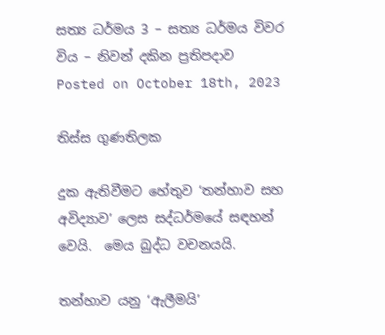සත්‍ය ධර්මය 3 – සත්‍ය ධර්මය විවර විය – නිවන් දකින ප්‍රතිපදාව
Posted on October 18th, 2023

තිස්ස ගුණතිලක

දුක ඇතිවීමට හේතුව ‘තන්හාව සහ අවිද්‍යාව’ ලෙස සද්ධර්මයේ සඳහන් වෙයි.  මෙය බුද්ධ වචනයයි.

තන්හාව යනු ‘ඇලීමයි’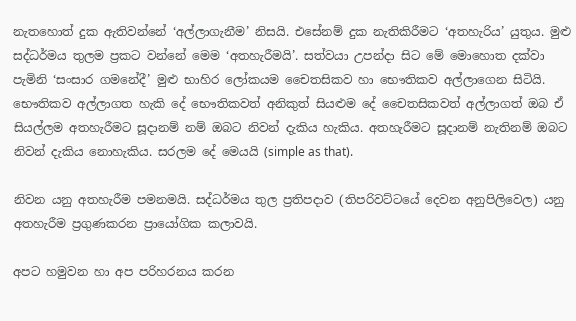නැතහොත් දුක ඇතිවන්නේ ‘අල්ලාගැනීම’ නිසයි. එසේනම් දුක නැතිකිරීමට ‘අතහැරිය’ යුතුය. මුළු සද්ධර්මය තුලම ප්‍රකට වන්නේ මෙම ‘අතහැරීමයි’. සත්වයා උපන්දා සිට මේ මොහොත දක්වා පැමිනි ‘සංසාර ගමනේදී’ මුළු භාහිර ලෝකයම චෛතසිකව හා භෞතිකව අල්ලාගෙන සිටියි. භෞතිකව අල්ලාගත හැකි දේ භෞතිකවත් අනිකුත් සියළුම දේ චෛතසිකවත් අල්ලාගත් ඔබ ඒ සියල්ලම අතහැරීමට සූදානම් නම් ඔබට නිවන් දැකිය හැකිය. අතහැරීමට සූදානම් නැතිනම් ඔබට නිවන් දැකිය නොහැකිය. සරලම දේ මෙයයි (simple as that).

නිවන යනු අතහැරීම පමනමයි. සද්ධර්මය තුල ප්‍රතිපදාව (තිපරිවට්ටයේ දෙවන අනුපිලිවෙල) යනු  අතහැරීම ප්‍රගුණකරන ප්‍රායෝගික කලාවයි.

අපට හමුවන හා අප පරිහරනය කරන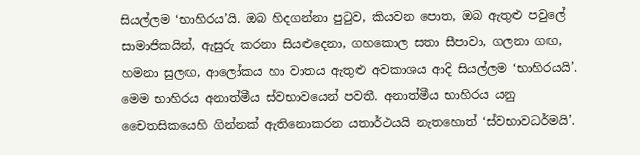සියල්ලම ‘භාහිරය’යි. ඔබ හිදගන්නා පුටුව, කියවන පොත, ඔබ ඇතුළු පවුලේ සාමාජිකයින්, ඇසුරු කරනා සියළුදෙනා, ගහකොල සතා සීපාවා, ගලනා ගඟ, හමනා සුලඟ, ආලෝකය හා වාතය ඇතුළු අවකාශය ආදි සියල්ලම ‘භාහිරයයි’.  මෙම භාහිරය අනාත්මීය ස්වභාවයෙන් පවතී. අනාත්මීය භාහිරය යනු චෛතසිකයෙහි ගින්නක් ඇතිනොකරන යතාර්ථයයි නැතහොත් ‘ස්වභාවධර්මයි’.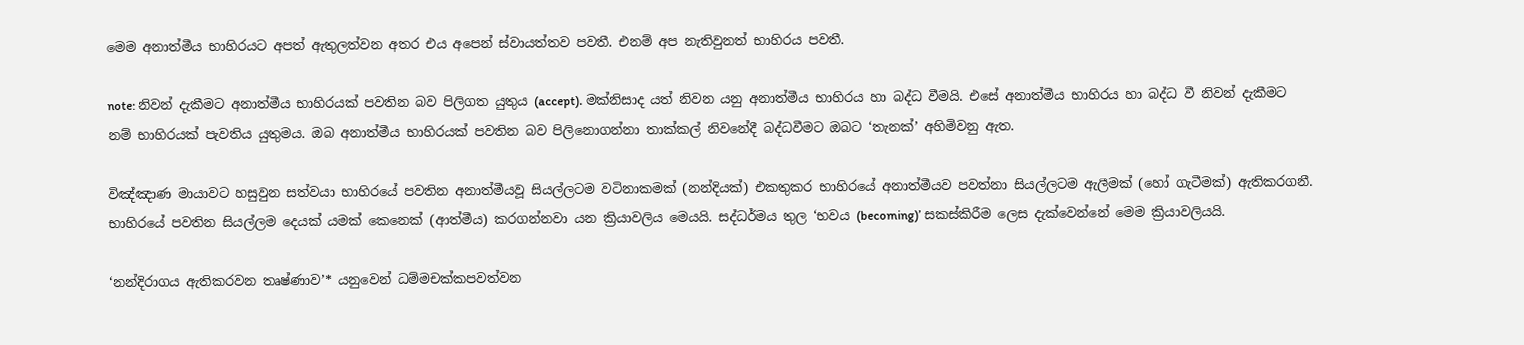මෙම අනාත්මීය භාහිරයට අපත් ඇතුලත්වන අතර එය අපෙන් ස්වායත්තව පවතී. එනම් අප නැතිවුනත් භාහිරය පවතී.

note: නිවන් දැකීමට අනාත්මීය භාහිරයක් පවතින බව පිලිගත යුතුය (accept). මක්නිසාද යත් නිවන යනු අනාත්මීය භාහිරය හා බද්ධ වීමයි. එසේ අනාත්මීය භාහිරය හා බද්ධ වී නිවන් දැකීමට නම් භාහිරයක් පැවතිය යුතුමය. ඔබ අනාත්මීය භාහිරයක් පවතින බව පිලිනොගන්නා තාක්කල් නිවනේදී බද්ධවීමට ඔබට ‘තැනක්’ අහිමිවනු ඇත.

විඤ්ඤාණ මායාවට හසුවුන සත්වයා භාහිරයේ පවතින අනාත්මීයවූ සියල්ලටම වටිනාකමක් (නන්දියක්) එකතුකර භාහිරයේ අනාත්මීයව පවත්නා සියල්ලටම ඇලීමක් (හෝ ගැටීමක්) ඇතිකරගනී. භාහිරයේ පවතින සියල්ලම දෙයක් යමක් කෙනෙක් (ආත්මීය) කරගන්නවා යන ක්‍රියාවලිය මෙයයි. සද්ධර්මය තුල ‘භවය (becoming)’ සකස්කිරීම ලෙස දැක්වෙන්නේ මෙම ක්‍රියාවලියයි.

‘නන්දිරාගය ඇතිකරවන තෘෂ්ණාව’* යනුවෙන් ධම්මචක්කපවත්වන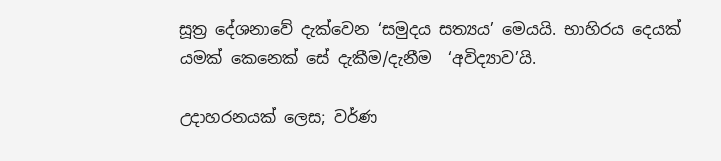සූත්‍ර දේශනාවේ දැක්වෙන ‘සමුදය සත්‍යය’ මෙයයි. භාහිරය දෙයක් යමක් කෙනෙක් සේ දැකීම/දැනීම  ‘අවිද්‍යාව’යි.

උදාහරනයක් ලෙස; වර්ණ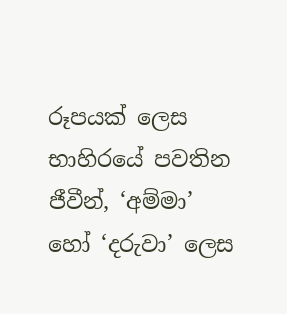රූපයක් ලෙස භාහිරයේ පවතින ජීවීන්, ‘අම්මා’ හෝ ‘දරුවා’ ලෙස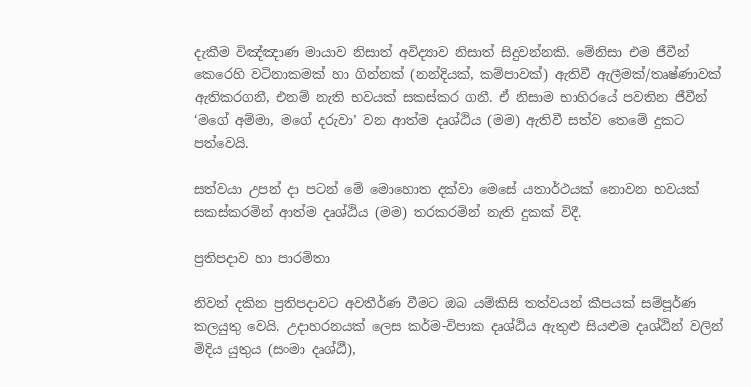දැකීම විඤ්ඤාණ මායාව නිසාත් අවිද්‍යාව නිසාත් සිදුවන්නකි. මේනිසා එම ජීවීන් කෙරෙහි වටිනාකමක් හා ගින්නක් (නන්දියක්, කම්පාවක්) ඇතිවී ඇලීමක්/තෘෂ්ණාවක් ඇතිකරගනී, එනම් නැති භවයක් සකස්කර ගනී. ඒ නිසාම භාහිරයේ පවතින ජීවීන් ‘මගේ අම්මා, මගේ දරුවා’ වන ආත්ම දෘශ්ඨිය (මම) ඇතිවී සත්ව තෙමේ දුකට පත්වෙයි.

සත්වයා උපන් දා පටන් මේ මොහොත දක්වා මෙසේ යතාර්ථයක් නොවන භවයක් සකස්කරමින් ආත්ම දෘශ්ඨිය (මම) තරකරමින් නැති දුකක් විදී.

ප්‍රතිපදාව හා පාරමිතා

නිවන් දකින ප්‍රතිපදාවට අවතීර්ණ වීමට ඔබ යම්කිසි තත්වයන් කීපයක් සම්පූර්ණ කලයුතු වෙයි. උදාහරනයක්‍ ලෙස කර්ම-විපාක දෘශ්ඨිය ඇතුළු සියළුම දෘශ්ඨින් වලින් මිදිය යුතුය (සංමා දෘශ්ඨී),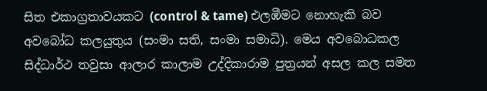සිත එකාග්‍රතාවයකට (control & tame) එලඹීමට නොහැකි බව අවබෝධ කලයුතුය (සංමා සති, සංමා සමාධි). මෙය අවබොධකල  සිද්ධාර්ථ තවුසා ආලාර කාලාම උද්දිකාරාම පුත්‍රයන් අසල කල සමත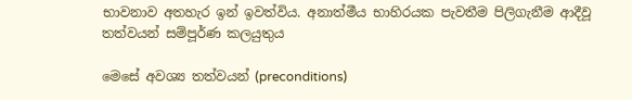භාවනාව අතහැර ඉන් ඉවත්විය. අනාත්මීය භාහිරයක පැවතීම පිලිගැනීම ආදීවූ තත්වයන් සම්පූර්ණ කලයුතුය

මෙසේ අවශ්‍ය තත්වයන් (preconditions)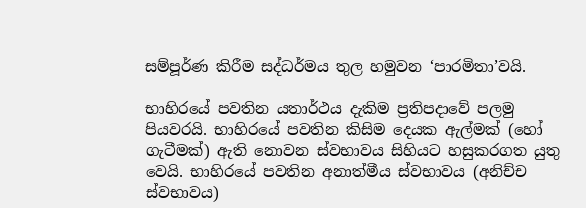සම්පූර්ණ කිරීම සද්ධර්මය තුල හමුවන ‘පාරමිතා’වයි.

භාහිරයේ පවතින යතාර්ථය දැකිම ප්‍රතිපදාවේ පලමු පියවරයි. භාහිරයේ පවතින කිසිම දෙයක ඇල්මක් (හෝ ගැටීමක්) ඇති නොවන ස්වභාවය සිහියට හසුකරගත යුතු වෙයි. භාහිරයේ පවතින අනාත්මීය ස්වභාවය (අනිච්ච ස්‍වභාවය)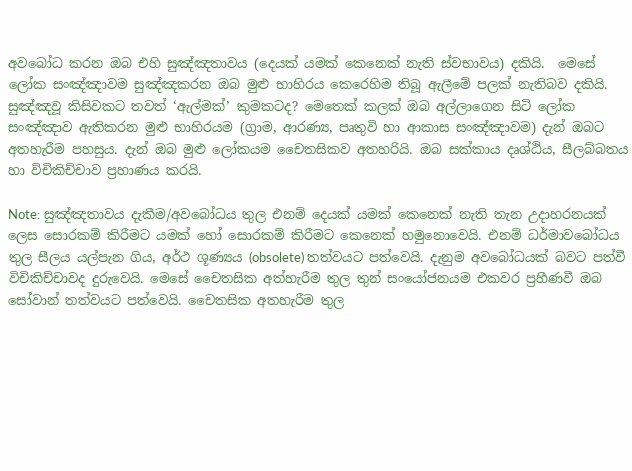අවබෝධ කරන ඔබ එහි සුඤ්ඤතාවය (දෙයක් යමක් කෙනෙක් නැති ස්වභාවය) දකියි.  මෙසේ ලෝක සංඤ්ඤාවම සුඤ්ඤකරන ඔබ මුළු භාහිරය කෙරෙහිම තිබූ ඇලීමේ පලක් නැතිබව දකියි. සුඤ්ඤවූ කිසිවකට තවත් ‘ඇල්මක්’ කුමකටද? මෙතෙක් කලක් ඔබ අල්ලාගෙන සිටි ලෝක සංඤ්ඤාව ඇතිකරන මුළු භාහිරයම (ග්‍රාම, ආරණ්‍ය, පෘතුවි හා ආකාස සංඤ්ඤාවම) දැන් ඔබට අතහැරීම පහසුය. දැන් ඔබ මුළු ලෝකයම චෛතසිකව අතහරියි. ඔබ සක්කාය දෘශ්ඨිය, සීලබ්බතය හා විචිකිච්චාව ප්‍රහාණය කරයි.

Note: සුඤ්ඤතාවය දැකීම/අවබෝධය තුල එනම් දෙයක් යමක්‍ කෙනෙක් නැති තැන උදාහරනයක්‍ ලෙස සොරකම් කිරීමට යමක් හෝ සොරකම් කිරීමට කෙනෙක් හමුනොවෙයි. එනම් ධර්මාවබෝධය තුල සීලය යල්පැන ගිය, අර්ථ ශූණ්‍යය (obsolete) තත්වයට පත්වෙයි. දැනුම අවබෝධයක් බවට පත්වී විචිකිච්චාවද දුරුවෙයි. මෙසේ චෛතසික අත්හැරීම තුල තුන් සංයෝජනයම එකවර ප්‍රහීණවී ඔබ සෝවාන් තත්වයට පත්වෙයි. චෛතසික අතහැරීම තුල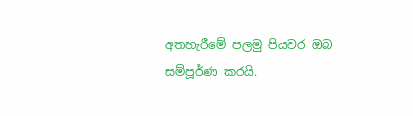අතහැරීමේ පලමු පියවර ඔබ සම්පූර්ණ කරයි.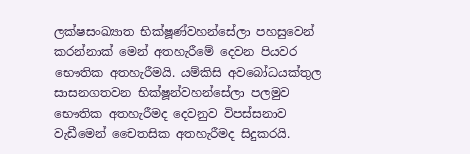ලක්ෂසංඛ්‍යාත භික්ෂූණ්වහන්සේලා පහසුවෙන්‍ කරන්නාක් මෙන් අතහැරීමේ දෙවන පියවර භෞතික අතහැරීමයි. යම්කිසි අවබෝධයක්තුල සාසනගතවන භික්ෂූන්වහන්සේලා පලමුව භෞතික අතහැරීමද දෙවනුව විපස්සනාව වැඩීමෙන් චෛතසික අතහැරීමද සිදුකරයි.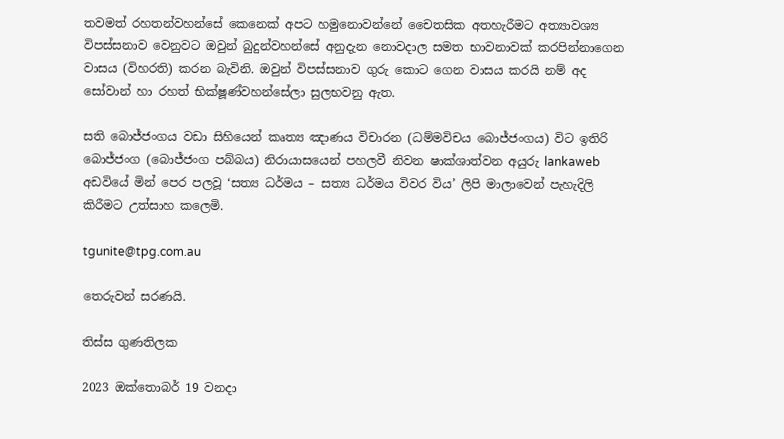තවමත් රහතන්වහන්සේ කෙනෙක් අපට හමුනොවන්නේ චෛතසික අතහැරීමට අත්‍යාවශ්‍ය විපස්සනාව වෙනුවට ඔවුන් බුදුන්වහන්සේ අනුදැන නොවදාල සමත භාවනාවක් කරපින්නාගෙන වාසය (විහරති) කරන බැවිනි. ඔවුන් විපස්සනාව ගුරු කොට ගෙන වාසය කරයි නම් අද සෝවාන් හා රහත් භික්ෂූණ්වහන්සේලා සුලභවනු ඇත.

සති බොජ්ජංගය වඩා සිහියෙන් කෘත්‍ය ඤාණය විචාරන (ධම්මවිචය බොජ්ජංගය) විට ඉතිරි බොජ්ජංග (බොජ්ජංග පබ්බය) නිරායාසයෙන් පහලවී නිවන ෂාක්ශාත්වන අයුරු lankaweb අඩවියේ මින් පෙර පලවූ ‘සත්‍ය ධර්මය – සත්‍ය ධර්මය විවර විය’ ලිපි මාලාවෙන් පැහැදිලි කිරීමට උත්සාහ කලෙමි.

tgunite@tpg.com.au

තෙරුවන් සරණයි.

තිස්ස ගුණතිලක

2023 ඔක්තොබර් 19 වනදා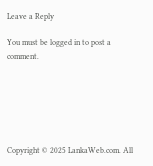Leave a Reply

You must be logged in to post a comment.






Copyright © 2025 LankaWeb.com. All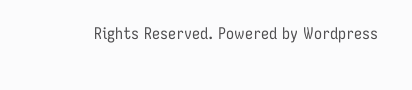Rights Reserved. Powered by Wordpress